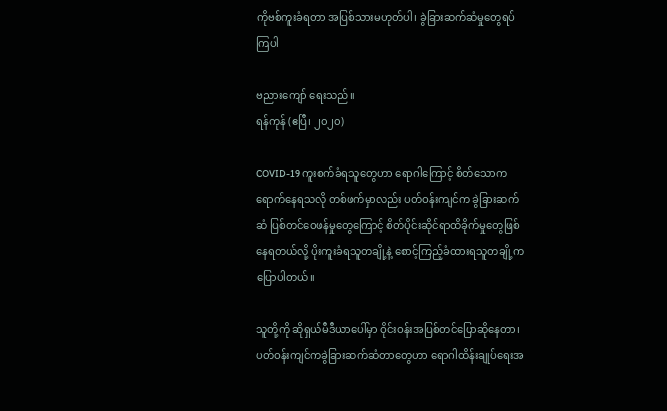ကိုဗစ်ကူးခံရတာ အပြစ်သားမဟုတ်ပါ၊ ခွဲခြားဆက်ဆံမှုတွေရပ်ကြပါ

ဗညားကျော် ရေးသည်။
ရန်ကုန် (ဧပြီ၊ ၂၀၂၀)

COVID-19 ကူးစက်ခံရသူတွေဟာ ရောဂါကြောင့် စိတ်သောကရောက်နေရသလို တစ်ဖက်မှာလည်း ပတ်ဝန်းကျင်က ခွဲခြားဆက်ဆံ ပြစ်တင်ဝေဖန်မှုတွေကြောင့် စိတ်ပိုင်းဆိုင်ရာထိခိုက်မှုတွေဖြစ်နေရတယ်လို့ ပိုးကူးခံရသူတချို့နဲ့ စောင့်ကြည့်ခံထားရသူတချို့က ပြောပါတယ်။

သူတို့ကို ဆိုရှယ်မီဒီယာပေါ်မှာ ဝိုင်းဝန်းအပြစ်တင်ပြောဆိုနေတာ၊ ပတ်ဝန်းကျင်ကခွဲခြားဆက်ဆံတာတွေဟာ ရောဂါထိန်းချုပ်ရေးအ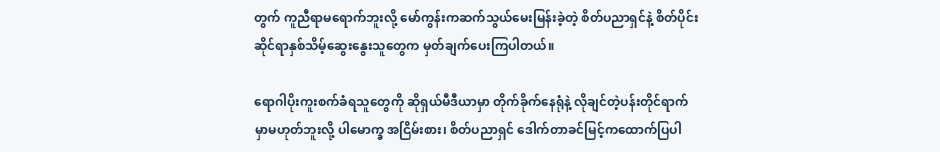တွက် ကူညီရာမရောက်ဘူးလို့ မော်ကွန်းကဆက်သွယ်မေးမြန်းခဲ့တဲ့ စိတ်ပညာရှင်နဲ့ စိတ်ပိုင်းဆိုင်ရာနှစ်သိမ့်ဆွေးနွေးသူတွေက မှတ်ချက်ပေးကြပါတယ်။

ရောဂါပိုးကူးစက်ခံရသူတွေကို ဆိုရှယ်မီဒီယာမှာ တိုက်ခိုက်နေရုံနဲ့ လိုချင်တဲ့ပန်းတိုင်ရာက်မှာမဟုတ်ဘူးလို့ ပါမောက္ခ‌ အငြိမ်းစား၊ စိတ်ပညာရှင် ဒေါက်တာခင်မြင့်ကထောက်ပြပါ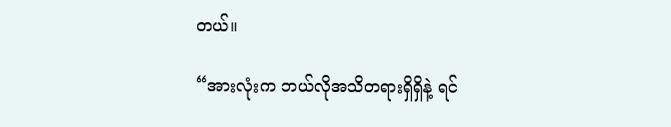တယ်။

“အားလုံးက ဘယ်လိုအသိတရားရှိရှိနဲ့ ရင်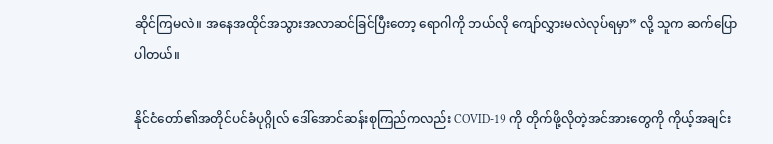ဆိုင်ကြမလဲ။ အနေအထိုင်အသွားအလာဆင်ခြင်ပြီးတော့ ရောဂါကို ဘယ်လို ကျော်လွှားမလဲလုပ်ရမှာ” လို့ သူက ဆက်ပြောပါတယ်။

နိုင်ငံတော်၏အတိုင်ပင်ခံပုဂ္ဂိုလ် ဒေါ်အောင်ဆန်းစုကြည်ကလည်း COVID-19 ကို တိုက်ဖို့လိုတဲ့အင်အားတွေကို ကိုယ့်အချင်း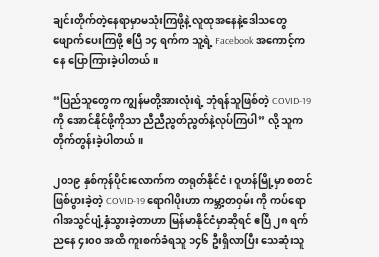ချင်းတိုက်တဲ့နေရာမှာမသုံးကြဖို့နဲ့ လူထုအနေနဲ့ဒေါသတွေဖျောက်ပေးကြဖို့ ဧပြီ ၁၄ ရက်က သူ့ရဲ့ Facebook အကောင့်ကနေ ပြောကြားခဲ့ပါတယ်။

“ပြည်သူတွေက ကျွန်မတို့အားလုံးရဲ့ ဘုံရန်သူဖြစ်တဲ့ COVID-19 ကို အောင်နိုင်ဖို့ကိုသာ ညီညီညွတ်ညွတ်နဲ့လုပ်ကြပါ” လို့ သူကတိုက်တွန်းခဲ့ပါတယ်။

၂၀၁၉ နှစ်ကုန်ပိုင်းလောက်က တရုတ်နိုင်ငံ၊ ဝူဟန်မြို့မှာ စတင်ဖြစ်ပွားခဲ့တဲ့ COVID-19 ရောဂါပိုးဟာ ကမ္ဘာ့တဝှမ်း ကို ကပ်ရောဂါအသွင်ပျံ့နှံသွားခဲ့တာဟာ မြန်မာနိုင်ငံမှာဆိုရင် ဧပြီ ၂၈ ရက် ညနေ ၄း၀၀ အထိ ကူးစက်ခံရသူ ၁၄၆ ဦးရှိလာပြီး သေဆုံးသူ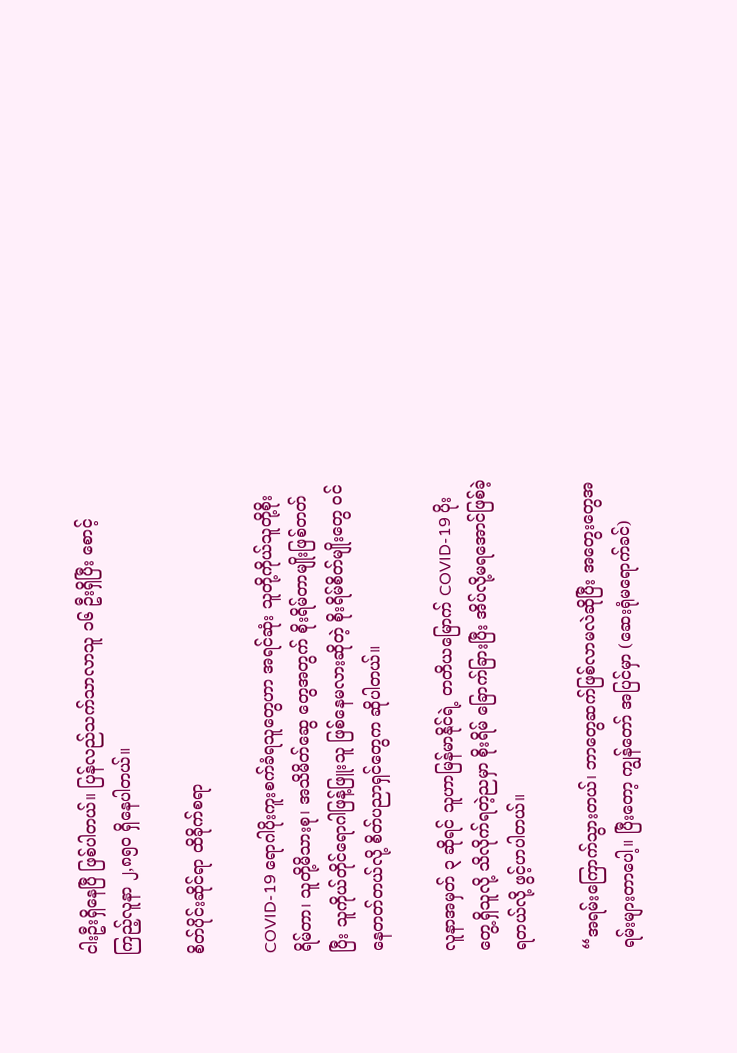ငါးဦးရှိနေပြီ ဖြစ်ပါတယ်။ ပြန်လည်သက်သာလာသူ ၁၆ ဦးရှိပြီး စောင့်ကြည့်လူနာ ၂,၈၅၀ ရှိနေပါတယ်။

စိတ်ပိုင်းဆိုင်ရာ ထိခိုက်စရာ

COVID-19 ရောဂါပိုးကူးစက်ခံရသူတွေဟာ အရင်ဆုံး သူတို့ကိုယ်သူတို့စိုးရိမ်တာ၊ သူတို့မိသားစု၊ အသိမိတ်ဆွေ တွေအတွက် စိုးရိမ်တာမျိုးဖြစ်တတ်ပြီး သူကိုယ်တိုင်ရောဂါဖြန့်ဖြူးသူ ဖြစ်နေမလားဆိုတဲ့ စိုးရိမ်စိတ်မျိုးတွေ ဝင်နေတတ်တယ်လို့ စိတ်ပညာရှင်တွေက ဆိုပါတယ်။

လူနာအမှတ် ၃ ဆိုရင် သူဟာမြန်မာနိုင်ရဲ့ တတိယမြောက် COVID-19 ပိုးတွေ့ရှိသူလို့ သိလိုက်ရတဲ့ညမှာ စိုးရိမ် ခြောက်ခြားပြီး အိပ်လို့မရအောင်ဖြစ်ခဲ့ရတယ်လို့ ဖွင့်ဟပါတယ်။

“အရမ်းကြောက်သွားတယ်၊ ဘာတွေဆက်ဖြစ်လာမလဲဆိုပြီး အတွေးတွေအရမ်းများတာပေါ့။ ပြီးတော့ ကျွန်တော် အပြင်မှာ (ဆေးရုံမရောက်ခင်)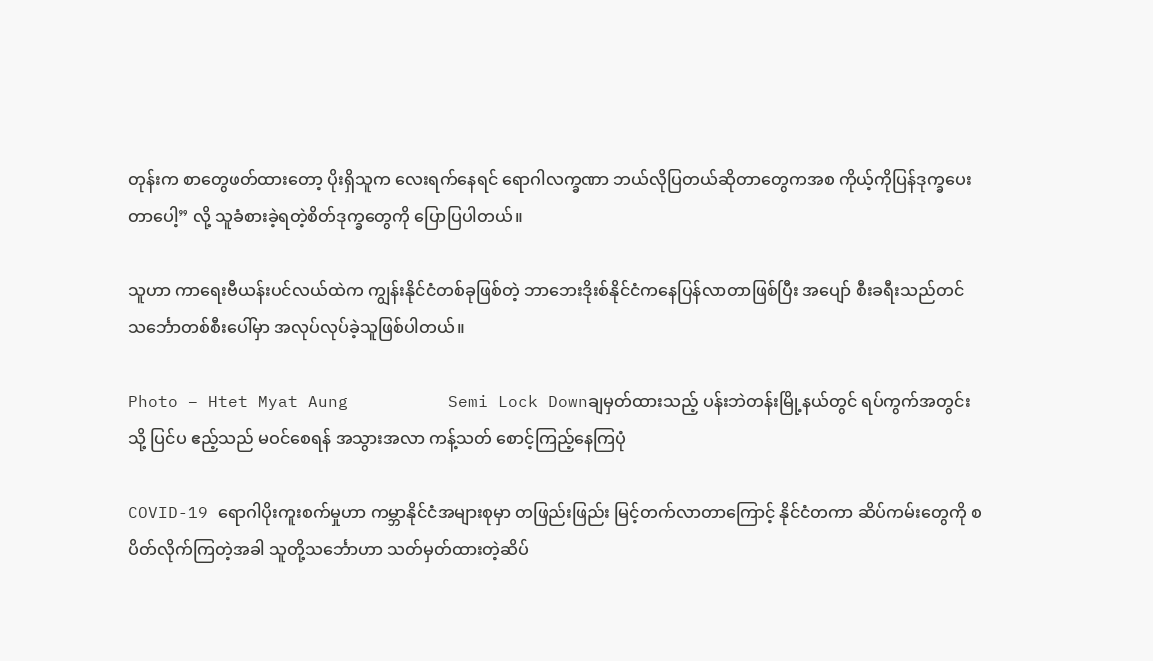တုန်းက စာတွေဖတ်ထားတော့ ပိုးရှိသူက လေးရက်နေရင် ရောဂါလက္ခဏာ ဘယ်လိုပြတယ်ဆိုတာတွေကအစ ကိုယ့်ကိုပြန်ဒုက္ခပေးတာပေါ့” လို့ သူခံစားခဲ့ရတဲ့စိတ်ဒုက္ခတွေကို ပြောပြပါတယ်။

သူဟာ ကာရေးဗီယန်းပင်လယ်ထဲက ကျွန်းနိုင်ငံတစ်ခုဖြစ်တဲ့ ဘာဘေးဒိုးစ်နိုင်ငံကနေပြန်လာတာဖြစ်ပြီး အပျော် စီးခရီးသည်တင် သင်္ဘောတစ်စီးပေါ်မှာ အလုပ်လုပ်ခဲ့သူဖြစ်ပါတယ်။

Photo – Htet Myat Aung          Semi Lock Downချမှတ်ထားသည့် ပန်းဘဲတန်းမြို့နယ်တွင် ရပ်ကွက်အတွင်းသို့ ပြင်ပ ဧည့်သည် မဝင်စေရန် အသွားအလာ ကန့်သတ် စောင့်ကြည့်နေကြပုံ

COVID-19 ရောဂါပိုးကူးစက်မှုဟာ ကမ္ဘာနိုင်ငံအများစုမှာ တဖြည်းဖြည်း မြင့်တက်လာတာကြောင့် နိုင်ငံတကာ ဆိပ်ကမ်းတွေကို စပိတ်လိုက်ကြတဲ့အခါ သူတို့သင်္ဘောဟာ သတ်မှတ်ထားတဲ့ဆိပ်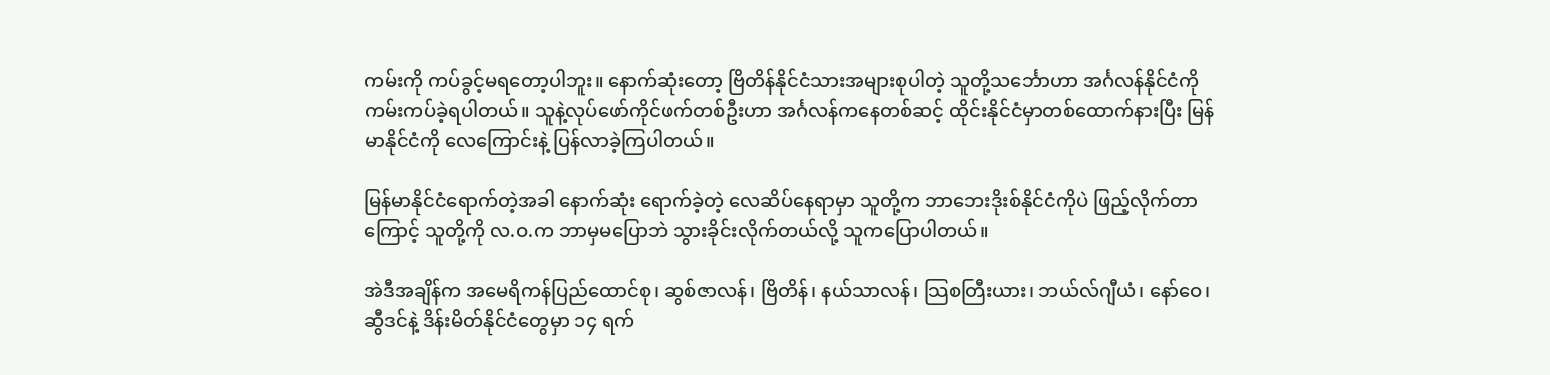ကမ်းကို ကပ်ခွင့်မရတော့ပါဘူး။ နောက်ဆုံးတော့ ဗြိတိန်နိုင်ငံသားအများစုပါတဲ့ သူတို့သင်္ဘောဟာ အင်္ဂလန်နိုင်ငံကို ကမ်းကပ်ခဲ့ရပါတယ်။ သူနဲ့လုပ်ဖော်ကိုင်ဖက်တစ်ဦးဟာ အင်္ဂလန်ကနေတစ်ဆင့် ထိုင်းနိုင်ငံမှာတစ်ထောက်နားပြီး မြန်မာနိုင်ငံကို လေကြောင်းနဲ့ ပြန်လာခဲ့ကြပါတယ်။

မြန်မာနိုင်ငံရောက်တဲ့အခါ နောက်ဆုံး ရောက်ခဲ့တဲ့ လေဆိပ်နေရာမှာ သူတို့က ဘာဘေးဒိုးစ်နိုင်ငံကိုပဲ ဖြည့်လိုက်တာကြောင့် သူတို့ကို လ.ဝ.က ဘာမှမပြောဘဲ သွားခိုင်းလိုက်တယ်လို့ သူကပြောပါတယ်။

အဲဒီအချိန်က အမေရိကန်ပြည်ထောင်စု၊ ဆွစ်ဇာလန်၊ ဗြိတိန်၊ နယ်သာလန်၊ သြစတြီးယား၊ ဘယ်လ်ဂျီယံ၊ နော်ဝေ၊ ဆွီဒင်နဲ့ ဒိန်းမိတ်နိုင်ငံတွေမှာ ၁၄ ရက်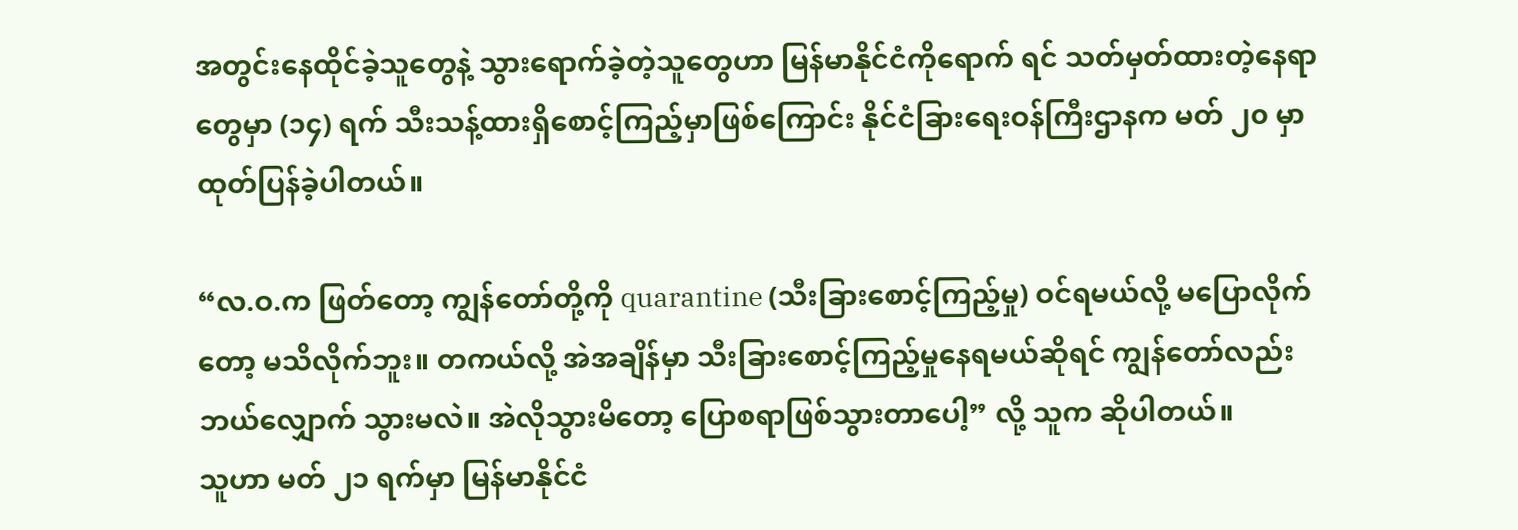အတွင်းနေထိုင်ခဲ့သူတွေနဲ့ သွားရောက်ခဲ့တဲ့သူတွေဟာ မြန်မာနိုင်ငံကိုရောက် ရင် သတ်မှတ်ထားတဲ့နေရာတွေမှာ (၁၄) ရက် သီးသန့်ထားရှိစောင့်ကြည့်မှာဖြစ်ကြောင်း နိုင်ငံခြားရေးဝန်ကြီးဌာနက မတ် ၂၀ မှာ ထုတ်ပြန်ခဲ့ပါတယ်။

“လ.ဝ.က ဖြတ်တော့ ကျွန်တော်တို့ကို quarantine (သီးခြားစောင့်ကြည့်မှု) ဝင်ရမယ်လို့ မပြောလိုက်တော့ မသိလိုက်ဘူး။ တကယ်လို့ အဲအချိန်မှာ သီးခြားစောင့်ကြည့်မှုနေရမယ်ဆိုရင် ကျွန်တော်လည်း ဘယ်လျှောက် သွားမလဲ။ အဲလိုသွားမိတော့ ပြောစရာဖြစ်သွားတာပေါ့” လို့ သူက ဆိုပါတယ်။
သူဟာ မတ် ၂၁ ရက်မှာ မြန်မာနိုင်ငံ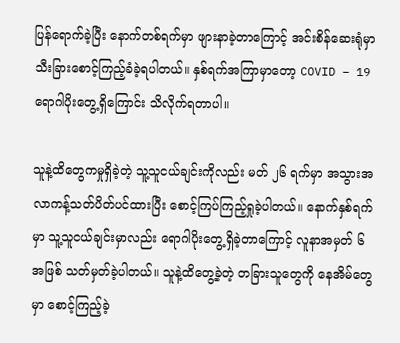ပြန်ရောက်ခဲ့ပြီး နောက်တစ်ရက်မှာ ဖျားနာခဲ့တာကြောင့် အင်းစိန်ဆေးရုံမှာ သီးခြားစောင့်ကြည့်ခံခဲ့ရပါတယ်။ နှစ်ရက်အကြာမှာတော့ COVID – 19 ရောဂါပိုးတွေ့ရှိကြောင်း သိလိုက်ရတာပါ။

သူနဲ့ထိတွေကမှုရှိခဲ့တဲ့ သူ့သူငယ်ချင်းကိုလည်း မတ် ၂၆ ရက်မှာ အသွားအလာကန့်သတ်ပိတ်ပင်ထားပြီး စောင့်ကြပ်ကြည့်ရှုခဲ့ပါတယ်။ နောက်နှစ်ရက်မှာ သူ့သူငယ်ချင်းမှာလည်း ရောဂါပိုးတွေ့ရှိခဲ့တာကြောင့် လူနာအမှတ် ၆ အဖြစ် သတ်မှတ်ခဲ့ပါတယ်။ သူနဲ့ထိတွေ့ခဲ့တဲ့ တခြားသူတွေကို နေအိမ်တွေမှာ စောင့်ကြည့်ခဲ့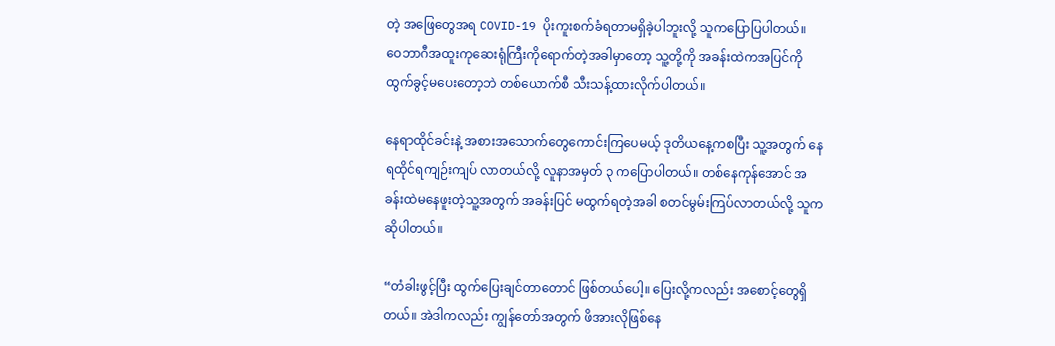တဲ့ အဖြေတွေအရ COVID-19 ပိုးကူးစက်ခံရတာမရှိခဲ့ပါဘူးလို့ သူကပြောပြပါတယ်။
ဝေဘာဂီအထူးကုဆေးရုံကြီးကိုရောက်တဲ့အခါမှာတော့ သူ့တို့ကို အခန်းထဲကအပြင်ကို ထွက်ခွင့်မပေးတော့ဘဲ တစ်ယောက်စီ သီးသန့်ထားလိုက်ပါတယ်။

နေရာထိုင်ခင်းနဲ့ အစားအသောက်တွေကောင်းကြပေမယ့် ဒုတိယနေ့ကစပြီး သူ့အတွက် နေရထိုင်ရကျဉ်းကျပ် လာတယ်လို့ လူနာအမှတ် ၃ ကပြောပါတယ်။ တစ်နေကုန်အောင် အခန်းထဲမနေဖူးတဲ့သူ့အတွက် အခန်းပြင် မထွက်ရတဲ့အခါ စတင်မွမ်းကြပ်လာတယ်လို့ သူကဆိုပါတယ်။

“တံခါးဖွင့်ပြီး ထွက်ပြေးချင်တာတောင် ဖြစ်တယ်ပေါ့။ ပြေးလို့ကလည်း အစောင့်တွေရှိတယ်။ အဲဒါကလည်း ကျွန်တော်အတွက် ဖိအားလိုဖြစ်နေ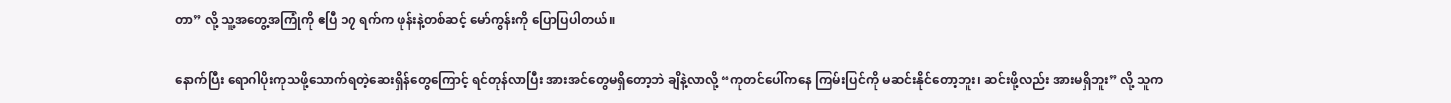တာ” လို့ သူ့အတွေ့အကြုံကို ဧပြီ ၁၇ ရက်က ဖုန်းနဲ့တစ်ဆင့် မော်ကွန်းကို ပြောပြပါတယ်။

နောက်ပြီး ရောဂါပိုးကုသဖို့သောက်ရတဲ့ဆေးရှိန်တွေကြောင့် ရင်တုန်လာပြီး အားအင်တွေမရှိတော့ဘဲ ချိနဲ့လာလို့ “ကုတင်ပေါ်ကနေ ကြမ်းပြင်ကို မဆင်းနိုင်တော့ဘူး၊ ဆင်းဖို့လည်း အားမရှိဘူး” လို့ သူက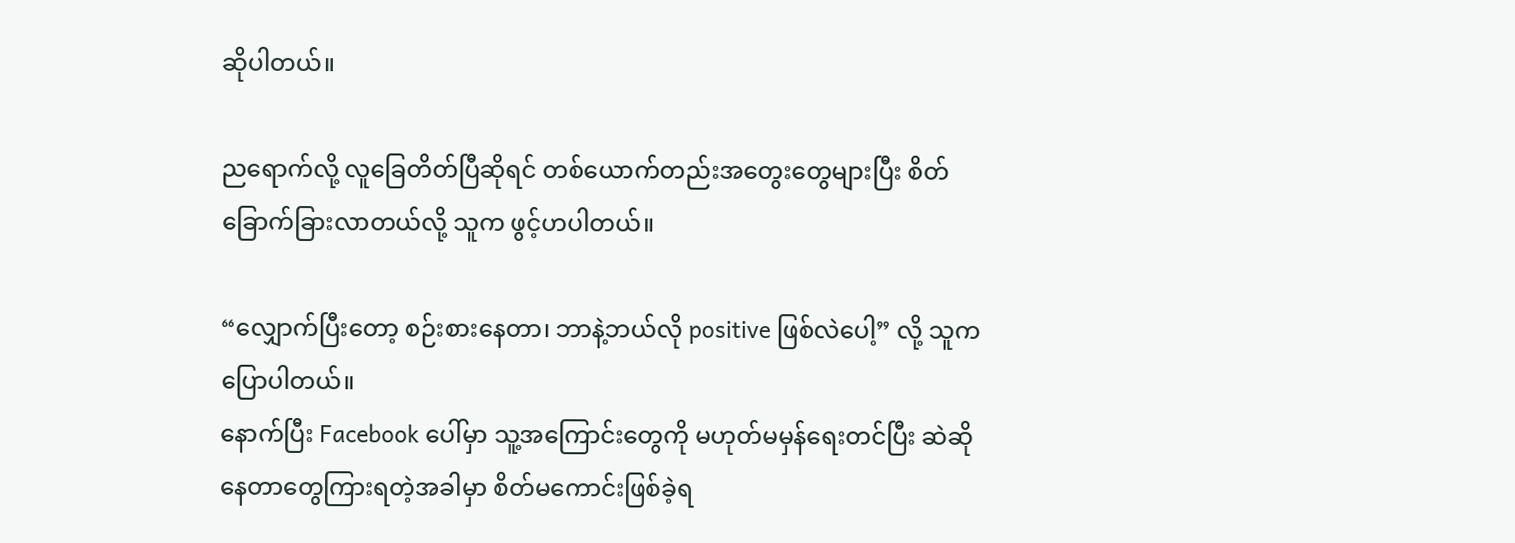ဆိုပါတယ်။

ညရောက်လို့ လူခြေတိတ်ပြီဆိုရင် တစ်ယောက်တည်းအတွေးတွေများပြီး စိတ်ခြောက်ခြားလာတယ်လို့ သူက ဖွင့်ဟပါတယ်။

“လျှောက်ပြီးတော့ စဉ်းစားနေတာ၊ ဘာနဲ့ဘယ်လို positive ဖြစ်လဲပေါ့” လို့ သူက ပြောပါတယ်။
နောက်ပြီး Facebook ပေါ်မှာ သူ့အကြောင်းတွေကို မဟုတ်မမှန်ရေးတင်ပြီး ဆဲဆိုနေတာတွေကြားရတဲ့အခါမှာ စိတ်မကောင်းဖြစ်ခဲ့ရ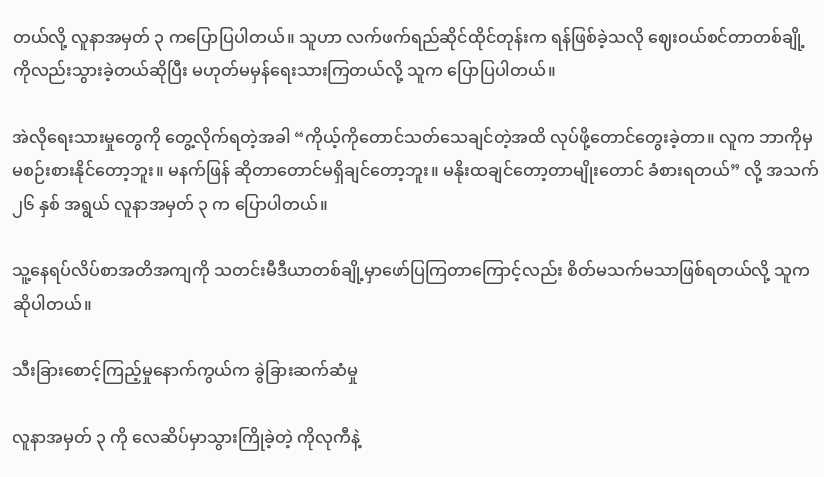တယ်လို့ လူနာအမှတ် ၃ ကပြောပြပါတယ်။ သူဟာ လက်ဖက်ရည်ဆိုင်ထိုင်တုန်းက ရန်ဖြစ်ခဲ့သလို ဈေးဝယ်စင်တာတစ်ချို့ကိုလည်းသွားခဲ့တယ်ဆိုပြီး မဟုတ်မမှန်ရေးသားကြတယ်လို့ သူက ပြောပြပါတယ်။

အဲလိုရေးသားမှုတွေကို တွေ့လိုက်ရတဲ့အခါ “ကိုယ့်ကိုတောင်သတ်သေချင်တဲ့အထိ လုပ်ဖို့တောင်တွေးခဲ့တာ။ လူက ဘာကိုမှမစဉ်းစားနိုင်တော့ဘူး။ မနက်ဖြန် ဆိုတာတောင်မရှိချင်တော့ဘူး။ မနိုးထချင်တော့တာမျိုးတောင် ခံစားရတယ်” လို့ အသက် ၂၆ နှစ် အရွယ် လူနာအမှတ် ၃ က ပြောပါတယ်။

သူ့နေရပ်လိပ်စာအတိအကျကို သတင်းမီဒီယာတစ်ချို့မှာဖော်ပြကြတာကြောင့်လည်း စိတ်မသက်မသာဖြစ်ရတယ်လို့ သူကဆိုပါတယ်။

သီးခြားစောင့်ကြည့်မှုနောက်ကွယ်က ခွဲခြားဆက်ဆံမှု

လူနာအမှတ် ၃ ကို လေဆိပ်မှာသွားကြိုခဲ့တဲ့ ကိုလုကီနဲ့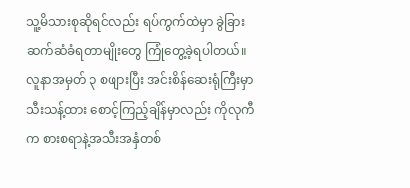သူ့မိသားစုဆိုရင်လည်း ရပ်ကွက်ထဲမှာ ခွဲခြားဆက်ဆံခံရတာမျိုးတွေ ကြုံတွေ့ခဲ့ရပါတယ်။ လူနာအမှတ် ၃ စဖျားပြီး အင်းစိန်ဆေးရုံကြီးမှာ သီးသန့်ထား စောင့်ကြည့်ချိန်မှာလည်း ကိုလုကီက စားစရာနဲ့အသီးအနှံတစ်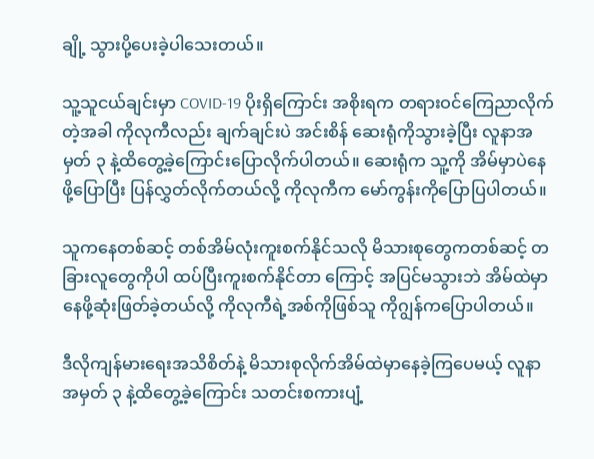ချို့ သွားပို့ပေးခဲ့ပါသေးတယ်။

သူ့သူငယ်ချင်းမှာ COVID-19 ပိုးရှိကြောင်း အစိုးရက တရားဝင်ကြေညာလိုက်တဲ့အခါ ကိုလုကီလည်း ချက်ချင်းပဲ အင်းစိန် ဆေးရုံကိုသွားခဲ့ပြီး လူနာအမှတ် ၃ နဲ့ထိတွေ့ခဲ့ကြောင်းပြောလိုက်ပါတယ်။ ဆေးရုံက သူ့ကို အိမ်မှာပဲနေဖို့ပြောပြီး ပြန်လွှတ်လိုက်တယ်လို့ ကိုလုကီက မော်ကွန်းကိုပြောပြပါတယ်။

သူကနေတစ်ဆင့် တစ်အိမ်လုံးကူးစက်နိုင်သလို မိသားစုတွေကတစ်ဆင့် တခြားလူတွေကိုပါ ထပ်ပြီးကူးစက်နိုင်တာ ကြောင့် အပြင်မသွားဘဲ အိမ်ထဲမှာနေဖို့ဆုံးဖြတ်ခဲ့တယ်လို့ ကိုလုကီရဲ့အစ်ကိုဖြစ်သူ ကိုဂျွန်ကပြောပါတယ်။

ဒီလိုကျန်မားရေးအသိစိတ်နဲ့ မိသားစုလိုက်အိမ်ထဲမှာနေခဲ့ကြပေမယ့် လူနာအမှတ် ၃ နဲ့ထိတွေ့ခဲ့ကြောင်း သတင်းစကားပျံ့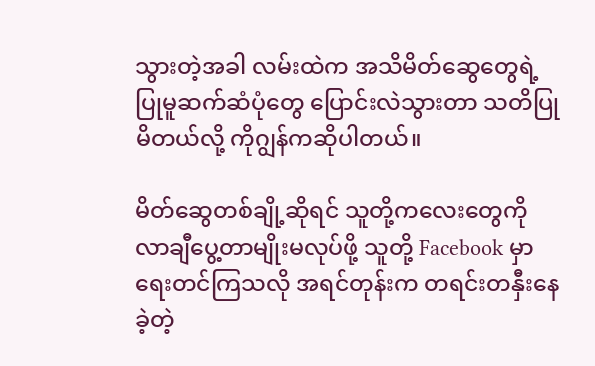သွားတဲ့အခါ လမ်းထဲက အသိမိတ်ဆွေတွေရဲ့ ပြုမူဆက်ဆံပုံတွေ ပြောင်းလဲသွားတာ သတိပြုမိတယ်လို့ ကိုဂျွန်ကဆိုပါတယ်။

မိတ်ဆွေတစ်ချို့ဆိုရင် သူတို့ကလေးတွေကို လာချီပွေ့တာမျိုးမလုပ်ဖို့ သူတို့ Facebook မှာ ရေးတင်ကြသလို အရင်တုန်းက တရင်းတနှီးနေခဲ့တဲ့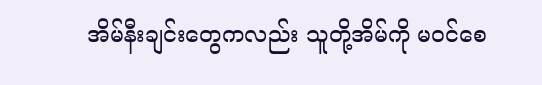အိမ်နီးချင်းတွေကလည်း သူတို့အိမ်ကို မဝင်စေ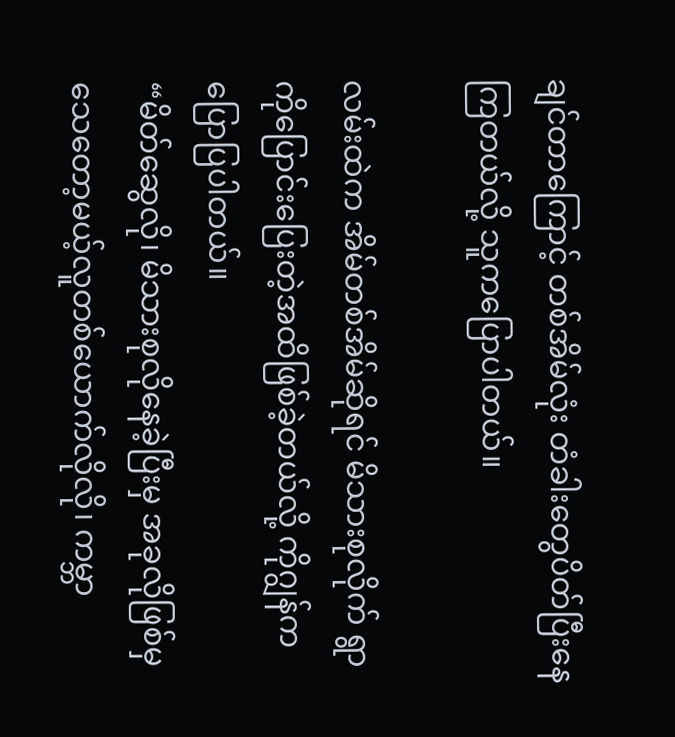ချင်တာကြောင့် တစ်အိမ်လုံး တံခါးတွေပိတ်ပြီးနေကြတယ်လို့ သူကပြောပါတယ်။

လမ်းထဲက အိမ်တစ်အိမ်ဆိုရင် မိသားစုလိုက် ရွာကိုပြောင်းပြေးတဲ့အထိဖြစ်ခဲ့တယ်လို့ ကိုဂျွန်ကပြောပြပါတယ်။
“မိတ်ဆွေလို၊ မိသားစုလိုနေခဲ့ပြီးမှ အခုလိုဖြစ်မှ သေတော့မယ့်လူတစ်ယောက်လိုလို၊ ကမ္ဘာ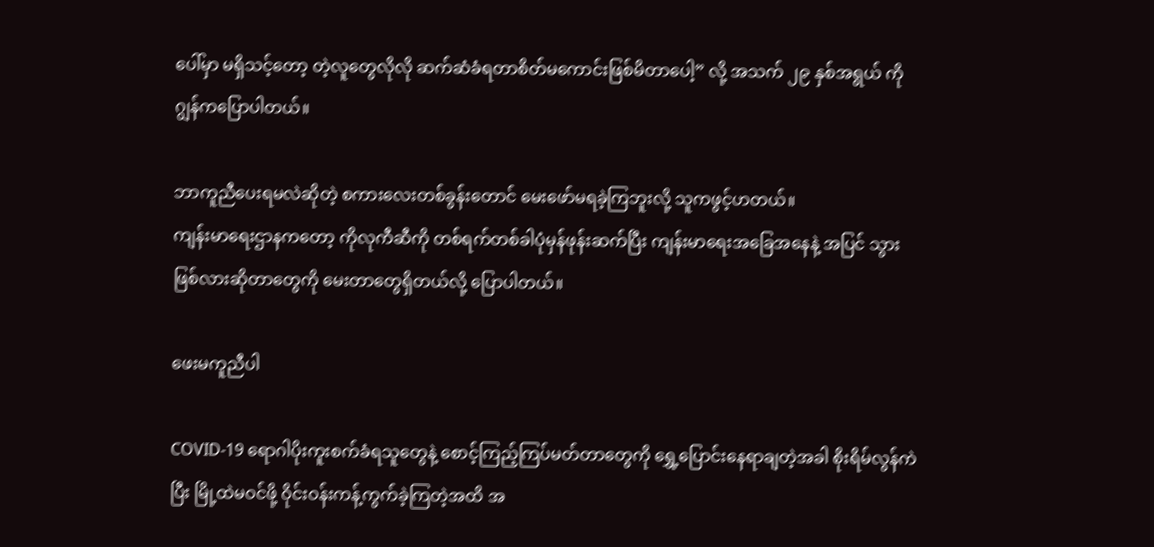ပေါ်မှာ မရှိသင့်တော့ တဲ့လူတွေလိုလို ဆက်ဆံခံရတာစိတ်မကောင်းဖြစ်မိတာပေါ့” လို့ အသက် ၂၉ နှစ်အရွယ် ကိုဂျွန်ကပြောပါတယ်။

ဘာကူညီပေးရမလဲဆိုတဲ့ စကားလေးတစ်ခွန်းတောင် မေးဖော်မရခဲ့ကြဘူးလို့ သူကဖွင့်ဟတယ်။
ကျန်းမာရေးဌာနကတော့ ကိုလုကီဆီကို တစ်ရက်တစ်ခါပုံမှန်ဖုန်းဆက်ပြီး ကျန်းမာရေးအခြေအနေနဲ့ အပြင် သွားဖြစ်လားဆိုတာတွေကို မေးတာတွေရှိတယ်လို့ ပြောပါတယ်။

ဖေးမကူညီပါ

COVID-19 ရောဂါပိုးကူးစက်ခံရသူတွေနဲ့ စောင့်ကြည့်ကြပ်မတ်တာတွေကို ရွှေ့ပြောင်းနေရာချတဲ့အခါ စိုးရိမ်လွန်ကဲပြီး မြို့ထဲမဝင်ဖို့ ဝိုင်းဝန်းကန့်ကွက်ခဲ့ကြတဲ့အထိ အ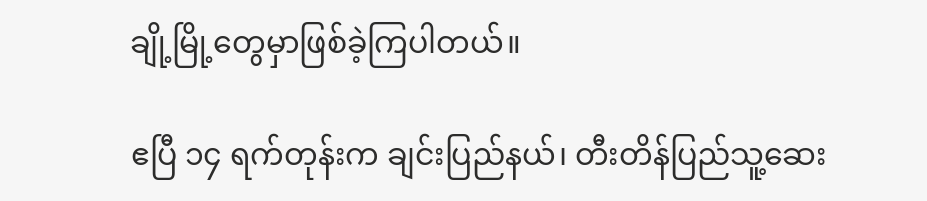ချို့မြို့တွေမှာဖြစ်ခဲ့ကြပါတယ်။

ဧပြီ ၁၄ ရက်တုန်းက ချင်းပြည်နယ်၊ တီးတိန်ပြည်သူ့ဆေး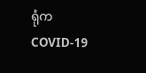ရုံက COVID-19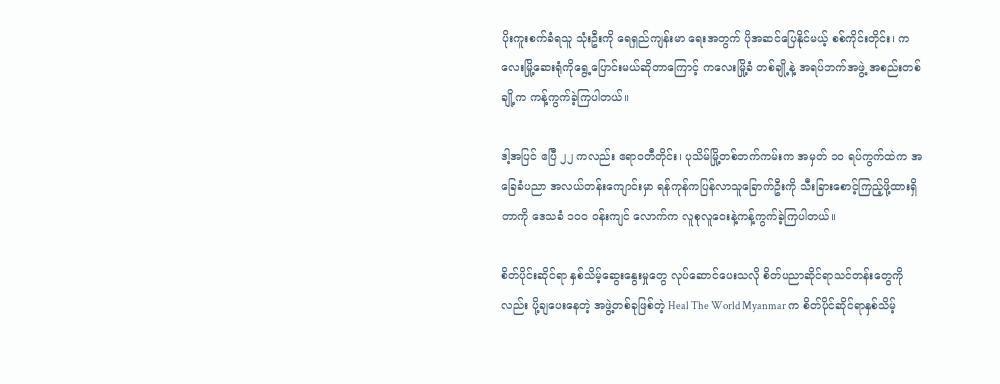ပိုးကူးစက်ခံရသူ သုံးဦးကို ရေရှည်ကျန်းမာ ရေးအတွက် ပိုအဆင်ပြေနိုင်မယ့် စစ်ကိုင်းတိုင်း၊ ကလေးမြို့ဆေးရုံကိုရွေ့ပြောင်းမယ်ဆိုတာကြောင့် ကလေးမြို့ခံ တစ်ချို့နဲ့ အရပ်ဘက်အဖွဲ့ အစည်းတစ်ချို့က ကန့်ကွက်ခဲ့ကြပါတယ်။

ဒါ့အပြင် ဧပြီ ၂၂ ကလည်း ဧရာဝတီတိုင်း၊ ပုသိမ်မြို့တစ်ဘက်ကမ်းက အမှတ် ၁၀ ရပ်ကွက်ထဲက အခြေခံပညာ အလယ်တန်းကျောင်းမှာ ရန်ကုန်ကပြန်လာသူခြောက်ဦးကို သီးခြားစောင့်ကြည့်ဖို့ထားရှိတာကို ဒေသခံ ၁၀၀ ဝန်းကျင် လောက်က လူစုလူဝေးနဲ့ကန့်ကွက်ခဲ့ကြပါတယ်။

စိတ်ပိုင်းဆိုင်ရာ နှစ်သိမ့်ဆွေးနွေးမှုတွေ လုပ်ဆောင်ပေးသလို စိတ်ပညာဆိုင်ရာသင်တန်းတွေကိုလည်း ပို့ချပေးနေတဲ့ အဖွဲ့တစ်ခုဖြစ်တဲ့ Heal The World Myanmar က စိတ်ပိုင်ဆိုင်ရာနှစ်သိမ့်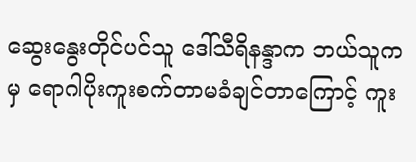ဆွေးနွေးတိုင်ပင်သူ ဒေါ်သီရိနန္ဒာက ဘယ်သူကမှ ရောဂါပိုးကူးစက်တာမခံချင်တာကြောင့် ကူး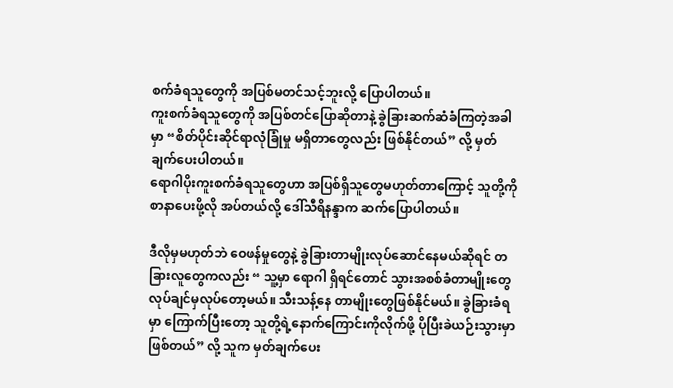စက်ခံရသူတွေကို အပြစ်မတင်သင့်ဘူးလို့ ပြောပါတယ်။
ကူးစက်ခံရသူတွေကို အပြစ်တင်ပြောဆိုတာနဲ့ ခွဲခြားဆက်ဆံခံကြတဲ့အခါမှာ “စိတ်ပိုင်းဆိုင်ရာလုံခြုံမှု မရှိတာတွေလည်း ဖြစ်နိုင်တယ်” လို့ မှတ်ချက်ပေးပါတယ်။
ရောဂါပိုးကူးစက်ခံရသူတွေဟာ အပြစ်ရှိသူတွေမဟုတ်တာကြောင့် သူတို့ကိုစာနာပေးဖို့လို အပ်တယ်လို့ ဒေါ်သီရိနန္ဒာက ဆက်ပြောပါတယ်။

ဒီလိုမှမဟုတ်ဘဲ ဝေဖန်မှုတွေနဲ့ ခွဲခြားတာမျိုးလုပ်ဆောင်နေမယ်ဆိုရင် တခြားလူတွေကလည်း “ သူ့မှာ ရောဂါ ရှိရင်တောင် သွားအစစ်ခံတာမျိုးတွေ လုပ်ချင်မှလုပ်တော့မယ်။ သီးသန့်နေ တာမျိုးတွေဖြစ်နိုင်မယ်။ ခွဲခြားခံရမှာ ကြောက်ပြီးတော့ သူတို့ရဲ့နောက်ကြောင်းကိုလိုက်ဖို့ ပိုပြီးခဲယဉ်းသွားမှာဖြစ်တယ်” လို့ သူက မှတ်ချက်ပေး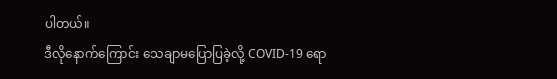ပါတယ်။
ဒီလိုနောက်ကြောင်း သေချာမပြောပြခဲ့လို့ COVID-19 ရော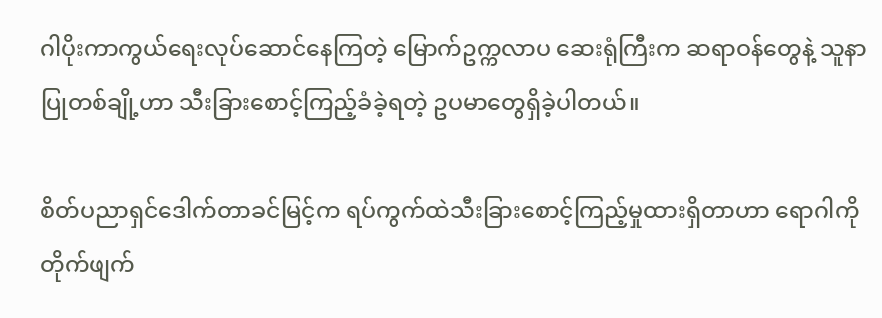ဂါပိုးကာကွယ်ရေးလုပ်ဆောင်နေကြတဲ့ မြောက်ဥက္ကလာပ ဆေးရုံကြီးက ဆရာဝန်တွေနဲ့ သူနာပြုတစ်ချို့ဟာ သီးခြားစောင့်ကြည့်ခံခဲ့ရတဲ့ ဥပမာတွေရှိခဲ့ပါတယ်။

စိတ်ပညာရှင်ဒေါက်တာခင်မြင့်က ရပ်ကွက်ထဲသီးခြားစောင့်ကြည့်မှုထားရှိတာဟာ ရောဂါကိုတိုက်ဖျက်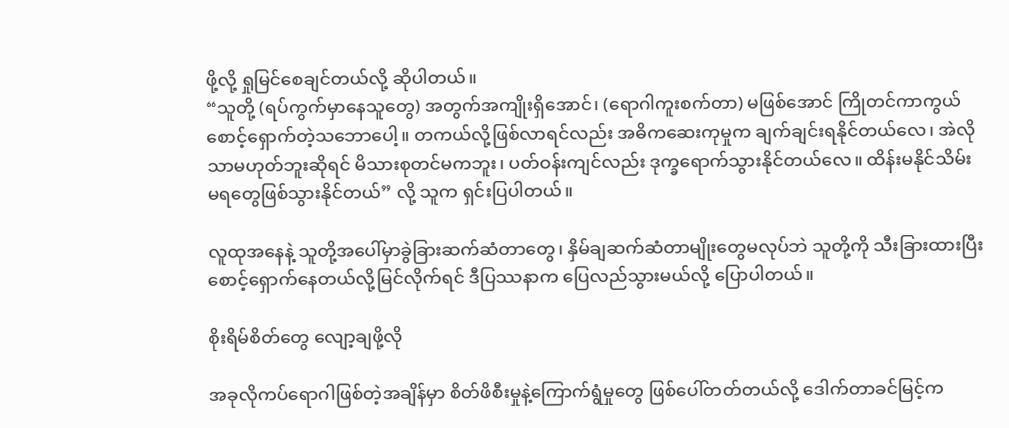ဖို့လို့ ရှုမြင်စေချင်တယ်လို့ ဆိုပါတယ်။
“သူတို့ (ရပ်ကွက်မှာနေသူတွေ) အတွက်အကျိုးရှိအောင်၊ (ရောဂါကူးစက်တာ) မဖြစ်အောင် ကြိုတင်ကာကွယ် စောင့်ရှောက်တဲ့သဘောပေါ့။ တကယ်လို့ဖြစ်လာရင်လည်း အဓိကဆေးကုမှုက ချက်ချင်းရနိုင်တယ်လေ၊ အဲလို သာမဟုတ်ဘူးဆိုရင် မိသားစုတင်မကဘူး၊ ပတ်ဝန်းကျင်လည်း ဒုက္ခရောက်သွားနိုင်တယ်လေ။ ထိန်းမနိုင်သိမ်း မရတွေဖြစ်သွားနိုင်တယ်” လို့ သူက ရှင်းပြပါတယ်။

လူထုအနေနဲ့ သူတို့အပေါ်မှာခွဲခြားဆက်ဆံတာတွေ၊ နှိမ်ချဆက်ဆံတာမျိုးတွေမလုပ်ဘဲ သူတို့ကို သီးခြားထားပြီး စောင့်ရှောက်နေတယ်လို့မြင်လိုက်ရင် ဒီပြဿနာက ပြေလည်သွားမယ်လို့ ပြောပါတယ်။

စိုးရိမ်စိတ်တွေ လျော့ချဖို့လို

အခုလိုကပ်ရောဂါဖြစ်တဲ့အချိန်မှာ စိတ်ဖိစီးမှုနဲ့ကြောက်ရွံမှုတွေ ဖြစ်ပေါ်တတ်တယ်လို့ ဒေါက်တာခင်မြင့်က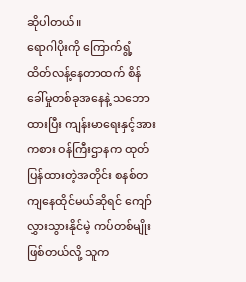ဆိုပါတယ်။
ရောဂါပိုးကို ကြောက်ရွံ့ထိတ်လန့်နေတာထက် စိန်ခေါ်မှုတစ်ခုအနေနဲ့ သဘောထားပြီး ကျန်းမာရေးနှင့်အားကစား ဝန်ကြီးဌာနက ထုတ်ပြန်ထားတဲ့အတိုင်း စနစ်တကျနေထိုင်မယ်ဆိုရင် ကျော်လွှားသွားနိုင်မဲ့ ကပ်တစ်မျိုးဖြစ်တယ်လို့ သူက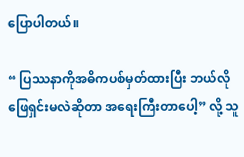ပြောပါတယ်။

“ ပြဿနာကိုအဓိကပစ်မှတ်ထားပြီး ဘယ်လိုဖြေရှင်းမလဲဆိုတာ အရေးကြီးတာပေါ့” လို့ သူ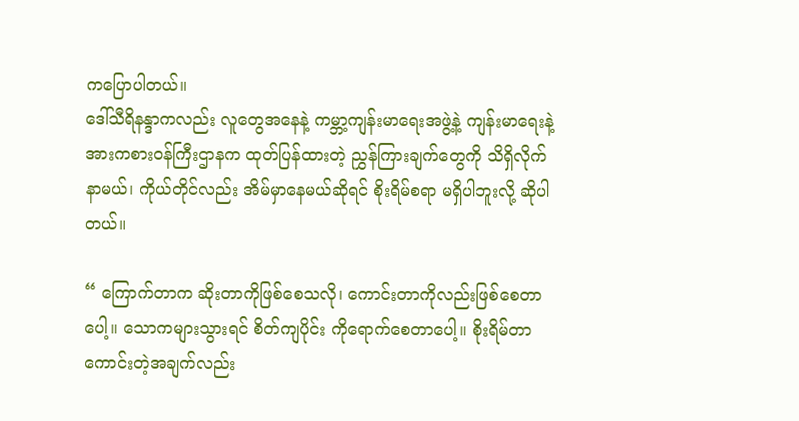ကပြောပါတယ်။
ဒေါ်သီရိနန္ဒာကလည်း လူတွေအနေနဲ့ ကမ္ဘာ့ကျန်းမာရေးအဖွဲ့နဲ့ ကျန်းမာရေးနဲ့အားကစားဝန်ကြီးဌာနက ထုတ်ပြန်ထားတဲ့ ညွှန်ကြားချက်တွေကို သိရှိလိုက်နာမယ်၊ ကိုယ်တိုင်လည်း အိမ်မှာနေမယ်ဆိုရင် စိုးရိမ်စရာ မရှိပါဘူးလို့ ဆိုပါတယ်။

“ ကြောက်တာက ဆိုးတာကိုဖြစ်စေသလို၊ ကောင်းတာကိုလည်းဖြစ်စေတာပေါ့။ သောကများသွားရင် စိတ်ကျပိုင်း ကိုရောက်စေတာပေါ့။ စိုးရိမ်တာကောင်းတဲ့အချက်လည်း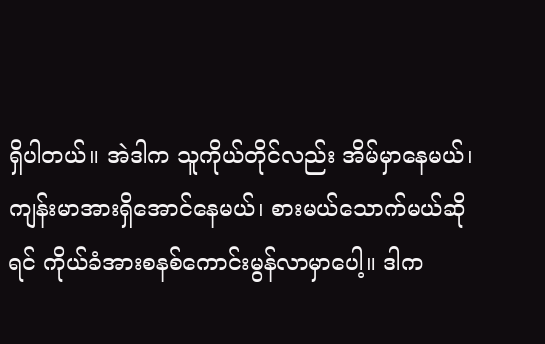ရှိပါတယ်။ အဲဒါက သူကိုယ်တိုင်လည်း အိမ်မှာနေမယ်၊ ကျန်းမာအားရှိအောင်နေမယ်၊ စားမယ်သောက်မယ်ဆိုရင် ကိုယ်ခံအားစနစ်ကောင်းမွန်လာမှာပေါ့။ ဒါက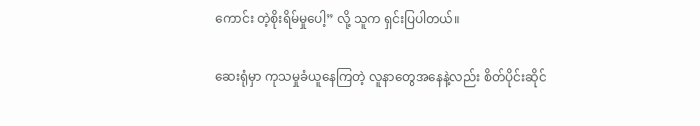ကောင်း တဲ့စိုးရိမ်မှုပေါ့” လို့ သူက ရှင်းပြပါတယ်။

ဆေးရုံမှာ ကုသမှုခံယူနေကြတဲ့ လူနာတွေအနေနဲ့လည်း စိတ်ပိုင်းဆိုင်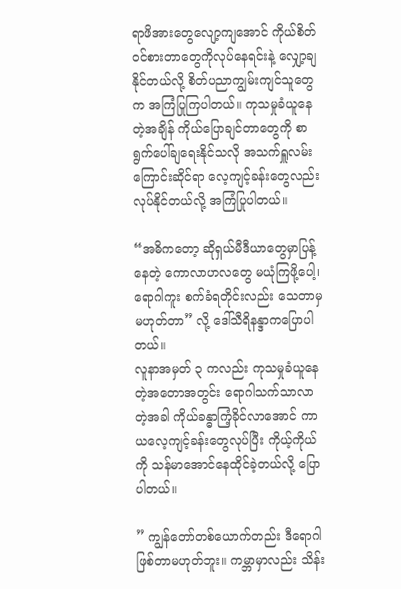ရာဖိအားတွေလျော့ကျအောင် ကိုယ်စိတ်ဝင်စားတာတွေကိုလုပ်နေရင်းနဲ့ လျှော့ချနိုင်တယ်လို့ စိတ်ပညာကျွမ်းကျင်သူတွေက အကြံပြုကြပါတယ်။ ကုသမှုခံယူနေတဲ့အချိန် ကိုယ်ပြောချင်တာတွေကို စာရွက်ပေါ်ချရေးနိုင်သလို အသက်ရှူလမ်းကြောင်းဆိုင်ရာ လေ့ကျင့်ခန်းတွေလည်းလုပ်နိုင်တယ်လို့ အကြံပြုပါတယ်။

“အဓိကတော့ ဆိုရှယ်မီဒီယာတွေမှာပြန့်နေတဲ့ ကောလာဟလတွေ မယုံကြဖို့ပေါ့၊ ရောဂါကူး စက်ခံရတိုင်းလည်း သေတာမှမဟုတ်တာ” လို့ ဒေါ်သီရိနန္ဒာကပြောပါတယ်။
လူနာအမှတ် ၃ ကလည်း ကုသမှုခံယူနေတဲ့အတောအတွင်း ရောဂါသက်သာလာတဲ့အခါ ကိုယ်ခန္ဓာကြံ့ခိုင်လာအောင် ကာယလေ့ကျင့်ခန်းတွေလုပ်ပြီး ကိုယ့်ကိုယ်ကို သန်မာအောင်နေထိုင်ခဲ့တယ်လို့ ပြောပါတယ်။

” ကျွန်တော်တစ်ယောက်တည်း ဒီရောဂါဖြစ်တာမဟုတ်ဘူး။ ကမ္ဘာမှာလည်း သိန်း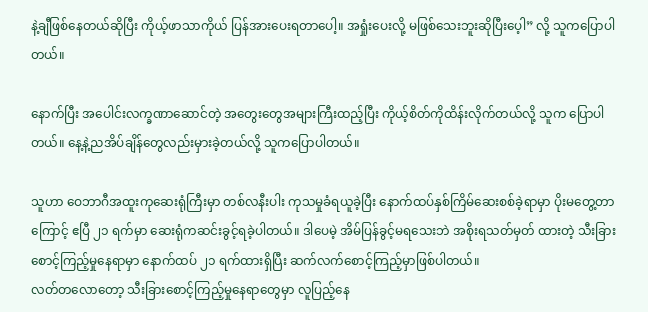နဲ့ချီဖြစ်နေတယ်ဆိုပြီး ကိုယ့်ဖာသာကိုယ် ပြန်အားပေးရတာပေါ့။ အရှုံးပေးလို့ မဖြစ်သေးဘူးဆိုပြီးပေ့ါ” လို့ သူကပြောပါတယ်။

နောက်ပြီး အပေါင်းလက္ခဏာဆောင်တဲ့ အတွေးတွေအများကြီးထည့်ပြီး ကိုယ့်စိတ်ကိုထိန်းလိုက်တယ်လို့ သူက ပြောပါတယ်။ နေ့နဲ့ညအိပ်ချိန်တွေလည်းမှားခဲ့တယ်လို့ သူကပြောပါတယ်။

သူဟာ ဝေဘာဂီအထူးကုဆေးရုံကြီးမှာ တစ်လနီးပါး ကုသမှုခံရယူခဲ့ပြီး နောက်ထပ်နှစ်ကြိမ်ဆေးစစ်ခဲ့ရာမှာ ပိုးမတွေ့တာကြောင့် ဧပြီ ၂၁ ရက်မှာ ဆေးရုံကဆင်းခွင့်ရခဲ့ပါတယ်။ ဒါပေမဲ့ အိမ်ပြန်ခွင့်မရသေးဘဲ အစိုးရသတ်မှတ် ထားတဲ့ သီးခြားစောင့်ကြည့်မှုနေရာမှာ နောက်ထပ် ၂၁ ရက်ထားရှိပြီး ဆက်လက်စောင့်ကြည့်မှာဖြစ်ပါတယ်။
လတ်တလောတော့ သီးခြားစောင့်ကြည့်မှုနေရာတွေမှာ လူပြည့်နေ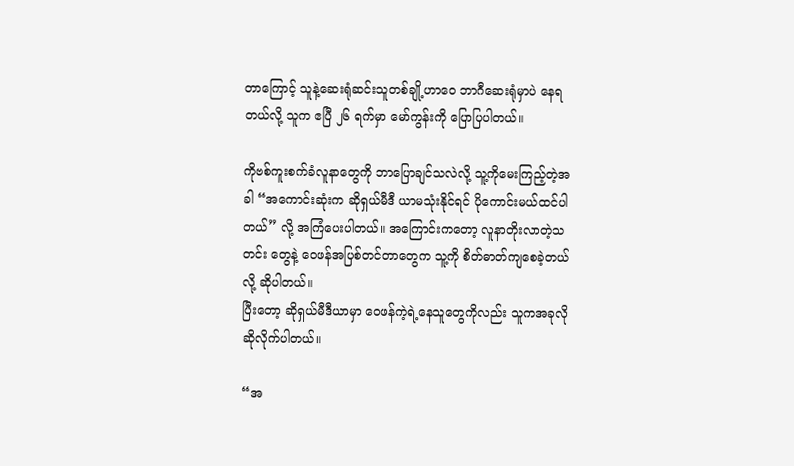တာကြောင့် သူနဲ့ဆေးရုံဆင်းသူတစ်ချို့ဟာဝေ ဘာဂီဆေးရုံမှာပဲ နေရတယ်လို့ သူက ဧပြီ ၂၆ ရက်မှာ မော်ကွန်းကို ပြောပြပါတယ်။

ကိုဗစ်ကူးစက်ခံလူနာတွေကို ဘာပြောချင်သလဲလို့ သူ့ကိုမေးကြည့်တဲ့အခါ “အကောင်းဆုံးက ဆိုရှယ်မီဒီ ယာမသုံးနိုင်ရင် ပိုကောင်းမယ်ထင်ပါတယ်” လို့ အကြံပေးပါတယ်။ အကြောင်းကတော့ လူနာတိုးလာတဲ့သတင်း တွေနဲ့ ဝေဖန်အပြစ်တင်တာတွေက သူ့ကို စိတ်ဓာတ်ကျစေခဲ့တယ်လို့ ဆိုပါတယ်။
ပြီးတော့ ဆိုရှယ်မီဒီယာမှာ ဝေဖန်ကဲ့ရဲ့နေသူတွေကိုလည်း သူကအခုလိုဆိုလိုက်ပါတယ်။

“အ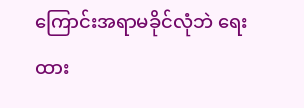ကြောင်းအရာမခိုင်လုံဘဲ ရေးထား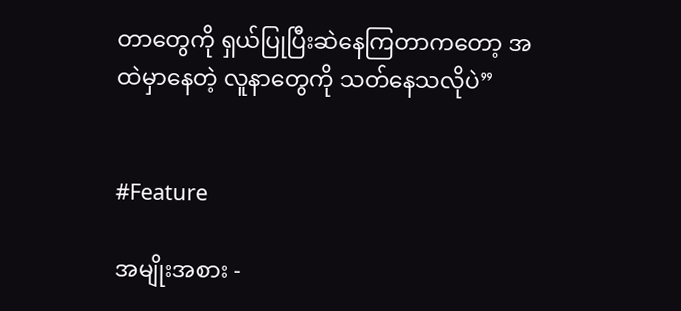တာတွေကို ရှယ်ပြုပြီးဆဲနေကြတာကတော့ အထဲမှာနေတဲ့ လူနာတွေကို သတ်နေသလိုပဲ”


#Feature

အမျိုးအစား -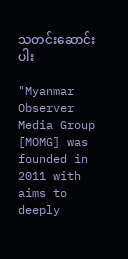သတင်းဆောင်းပါး

"Myanmar Observer Media Group [MOMG] was founded in 2011 with aims to deeply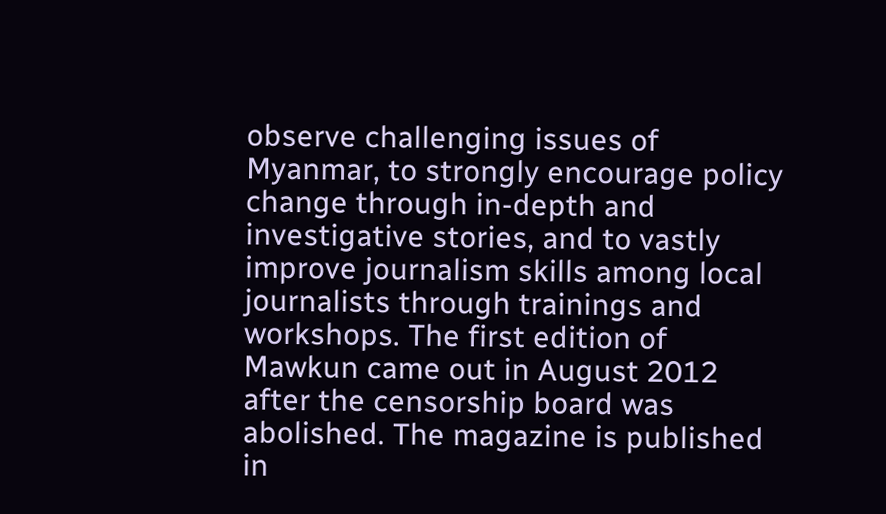observe challenging issues of Myanmar, to strongly encourage policy change through in-depth and investigative stories, and to vastly improve journalism skills among local journalists through trainings and workshops. The first edition of Mawkun came out in August 2012 after the censorship board was abolished. The magazine is published in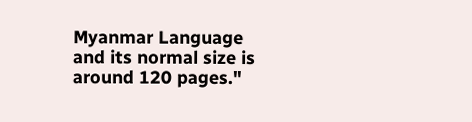Myanmar Language and its normal size is around 120 pages."